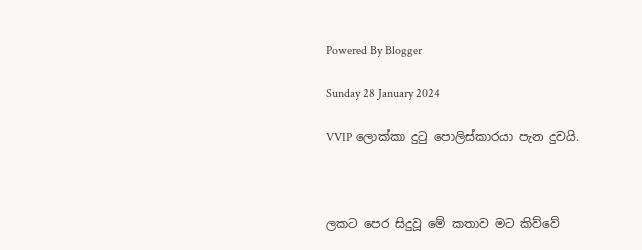Powered By Blogger

Sunday 28 January 2024

VVIP ලොක්කා දුටු පොලිස්කාරයා පැන දුවයි.



ලකට පෙර සිදුවූ මේ කතාව මට කිව්වේ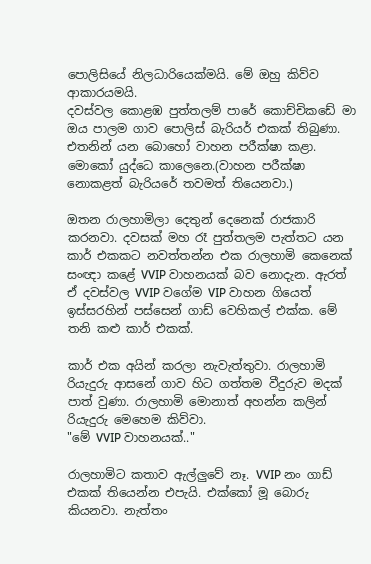පොලිසියේ නිලධාරියෙක්මයි. මේ ඔහු කිව්ව ආකාරයමයි.
දවස්වල කොළඹ පුත්තලම් පාරේ කොච්චිකඩේ මා ඔය පාලම ගාව පොලිස් බැරියර් එකක් තිබුණා. එතනින් යන බොහෝ වාහන පරීක්ෂා කළා. මොකෝ යුද්ධෙ කාලෙනෙ.(වාහන පරීක්ෂා නොකළත් බැරියරේ තවමත් තියෙනවා.)

ඔතන රාලහාමිලා දෙතුන් දෙනෙක් රාජකාරි කරනවා. දවසක් මහ රෑ පුත්තලම පැත්තට යන කාර් එකකට නවත්තන්න එක රාලහාමි කෙනෙක් සංඥා කළේ VVIP වාහනයක් බව නොදැන. ඇරත් ඒ දවස්වල VVIP වගේම VIP වාහන ගියෙත් ඉස්සරහින් පස්සෙන් ගාඩ් වෙහිකල් එක්ක. මේ තනි කළු කාර් එකක්.

කාර් එක අයින් කරලා නැවැත්තුවා. රාලහාමි රියැදුරු ආසනේ ගාව හිට ගත්තම වීදුරුව මදක් පාත් වුණා. රාලහාමි මොනාත් අහන්න කලින් රියැදුරු මෙහෙම කිව්වා.
"මේ VVIP වාහනයක්.."

රාලහාමිට කතාව ඇල්ලුවේ නෑ. VVIP නං ගාඩ් එකක් තියෙන්න එපැයි. එක්කෝ මූ බොරු කියනවා. නැත්තං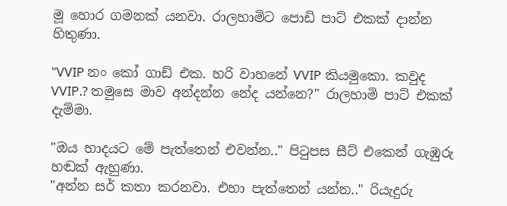මූ හොර ගමනක් යනවා. රාලහාමිට පොඩි පාට් එකක් දාන්න හිතුණා.

"VVIP නං කෝ ගාඩ් එක. හරි වාහනේ VVIP කියමුකො. කවුද VVIP.? තමුසෙ මාව අන්දන්න නේද යන්නෙ?" රාලහාමි පාට් එකක් දැම්මා.

"ඔය හාදයට මේ පැත්තෙන් එවන්න.." පිටුපස සීට් එකෙන් ගැඹුරු හඬක් ඇහුණා.
"අන්න සර් කතා කරනවා. එහා පැත්තෙන් යන්න.." රියැදුරු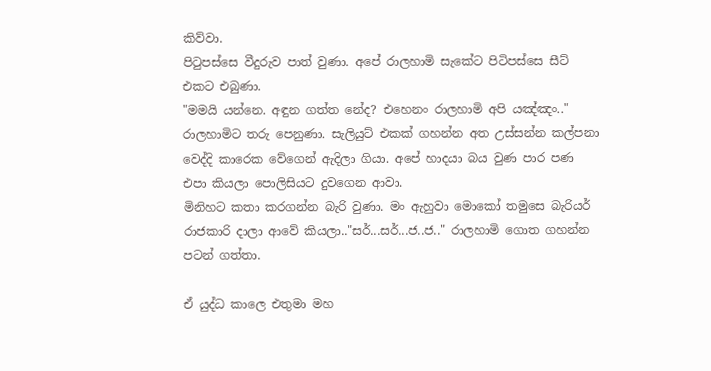කිව්වා.
පිටුපස්සෙ වීදුරුව පාත් වුණා. අපේ රාලහාමි සැකේට පිටිපස්සෙ සීට් එකට එබුණා.
"මමයි යන්නෙ. අඳුන ගත්ත නේද? එහෙනං රාලහාමි අපි යඤ්ඤං.."
රාලහාමිට තරු පෙනුණා. සැලියුට් එකක් ගහන්න අත උස්සන්න කල්පනා වෙද්දි කාරෙක වේගෙන් ඇදිලා ගියා. අපේ හාදයා බය වුණ පාර පණ එපා කියලා පොලිසියට දුවගෙන ආවා.
මිනිහට කතා කරගන්න බැරි වුණා. මං ඇහුවා මොකෝ තමුසෙ බැරියර් රාජකාරි දාලා ආවේ කියලා.."සර්...සර්...ජ..ජ.." රාලහාමි ගොත ගහන්න පටන් ගත්තා.

ඒ යුද්ධ කාලෙ එතුමා මහ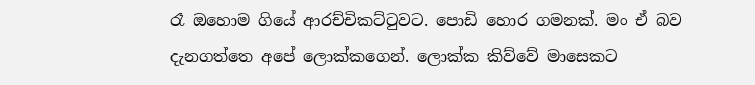රෑ ඔහොම ගියේ ආරච්චිකට්ටුවට. පොඩි හොර ගමනක්. මං ඒ බව දැනගත්තෙ අපේ ලොක්කගෙන්. ලොක්ක කිව්වේ මාසෙකට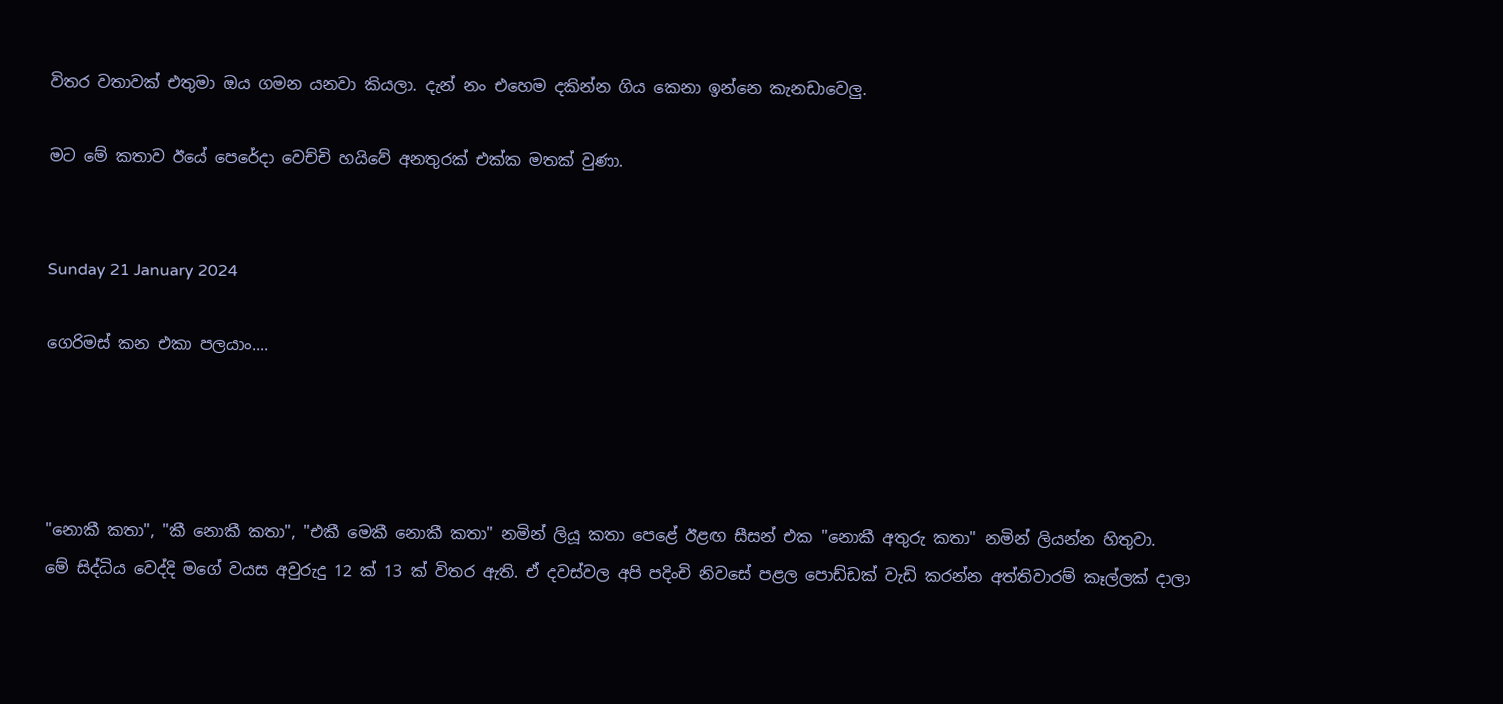විතර වතාවක් එතුමා ඔය ගමන යනවා කියලා. දැන් නං එහෙම දකින්න ගිය කෙනා ඉන්නෙ කැනඩාවෙලු.

මට මේ කතාව ඊයේ පෙරේදා වෙච්චි හයිවේ අනතුරක් එක්ක මතක් වුණා.


Sunday 21 January 2024

ගෙරිමස් කන එකා පලයාං....




"නොකී කතා", "කී නොකී කතා", "එකී මෙකී නොකී කතා" නමින් ලියූ කතා පෙළේ ඊළඟ සීසන් එක "නොකී අතුරු කතා" නමින් ලියන්න හිතුවා.
මේ සිද්ධිය වෙද්දි මගේ වයස අවුරුදු 12 ක් 13 ක් විතර ඇති. ඒ දවස්වල අපි පදිංචි නිවසේ පළල පොඩ්ඩක් වැඩි කරන්න අත්තිවාරම් කෑල්ලක් දාලා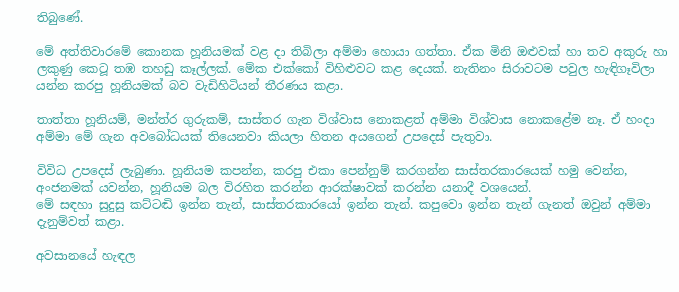තිබුණේ.

මේ අත්තිවාරමේ කොනක හූනියමක් වළ දා තිබිලා අම්මා හොයා ගත්තා. ඒක මිනි ඔළුවක් හා තව අකුරු හා ලකුණු කෙටූ තඹ තහඩු කෑල්ලක්. මේක එක්කෝ විහිළුවට කළ දෙයක්. නැතිනං සිරාවටම පවුල හැඳිගෑවිලා යන්න කරපු හූනියමක් බව වැඩිහිටියන් තීරණය කළා.

තාත්තා හූනියම්, මන්ත්ර ගුරුකම්, සාස්තර ගැන විශ්වාස නොකළත් අම්මා විශ්වාස නොකළේම නෑ. ඒ හංදා අම්මා මේ ගැන අවබෝධයක් තියෙනවා කියලා හිතන අයගෙන් උපදෙස් පැතුවා.

විවිධ උපදෙස් ලැබුණා. හූනියම කපන්න, කරපු එකා පෙන්නුම් කරගන්න සාස්තරකාරයෙක් හමු වෙන්න, අංජනමක් යවන්න, හූනියම බල විරහිත කරන්න ආරක්ෂාවක් කරන්න යනාදී වශයෙන්.
මේ සඳහා සුදුසු කට්ටඬි ඉන්න තැන්, සාස්තරකාරයෝ ඉන්න තැන්. කපුවො ඉන්න තැන් ගැනත් ඔවුන් අම්මා දැනුම්වත් කළා.

අවසානයේ හැඳල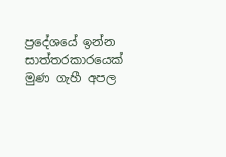ප්‍රදේශයේ ඉන්න සාත්තරකාරයෙක් මුණ ගැහී අපල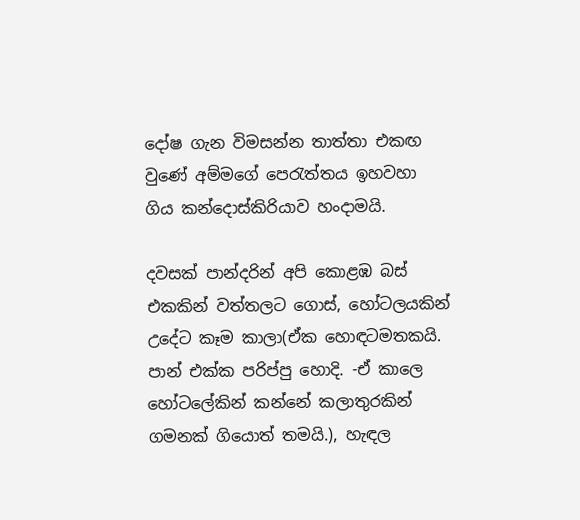දෝෂ ගැන විමසන්න තාත්තා එකඟ වුණේ අම්මගේ පෙරැත්තය ඉහවහා ගිය කන්දොස්කිරියාව හංදාමයි.

දවසක් පාන්දරින් අපි කොළඹ බස් එකකින් වත්තලට ගොස්, හෝටලයකින් උදේට කෑම කාලා(ඒක හොඳටමතකයි. පාන් එක්ක පරිප්පු හොදි. -ඒ කාලෙ හෝටලේකින් කන්නේ කලාතුරකින් ගමනක් ගියොත් තමයි.), හැඳල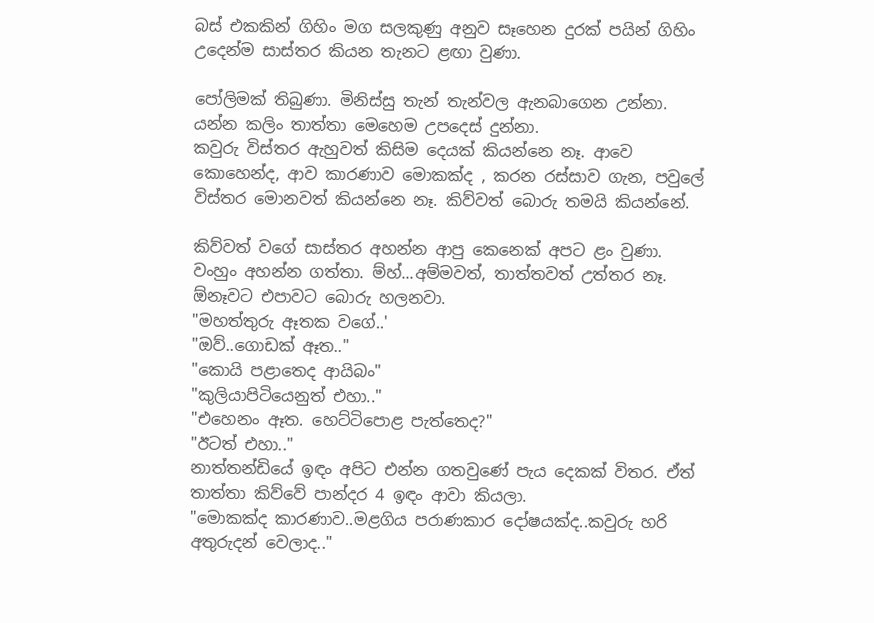බස් එකකින් ගිහිං මග සලකුණු අනුව සෑහෙන දුරක් පයින් ගිහිං උදෙන්ම සාස්තර කියන තැනට ළඟා වුණා.

පෝලිමක් තිබුණා. මිනිස්සු තැන් තැන්වල ඇනබාගෙන උන්නා. යන්න කලිං තාත්තා මෙහෙම උපදෙස් දුන්නා.
කවුරු විස්තර ඇහුවත් කිසිම දෙයක් කියන්නෙ නෑ. ආවෙ කොහෙන්ද, ආව කාරණාව මොකක්ද , කරන රස්සාව ගැන, පවුලේ විස්තර මොනවත් කියන්නෙ නෑ. කිව්වත් බොරු තමයි කියන්නේ.

කිව්වත් වගේ සාස්තර අහන්න ආපු කෙනෙක් අපට ළං වුණා. වංහුං අහන්න ගත්තා. ම්හ්...අම්මවත්, තාත්තවත් උත්තර නෑ. ඕනෑවට එපාවට බොරු හලනවා.
"මහත්තුරු ඈතක වගේ..'
"ඔව්..ගොඩක් ඈත.."
"කොයි පළාතෙද ආයිබං"
"කුලියාපිටියෙනුත් එහා.."
"එහෙනං ඈත. හෙට්ටිපොළ පැත්තෙද?"
"ඊටත් එහා.."
නාත්තන්ඩියේ ඉඳං අපිට එන්න ගතවුණේ පැය දෙකක් විතර. ඒත් තාත්තා කිව්වේ පාන්දර 4 ඉඳං ආවා කියලා.
"මොකක්ද කාරණාව..මළගිය පරාණකාර දෝෂයක්ද..කවුරු හරි අතුරුදන් වෙලාද.."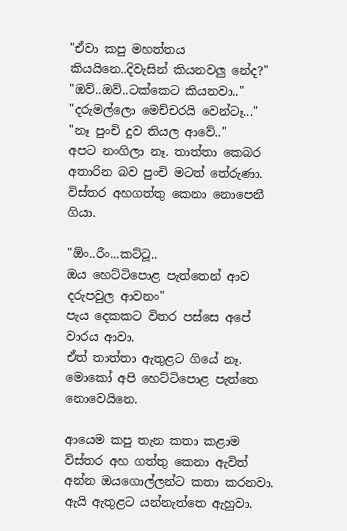"ඒවා කපු මහත්තය කියයිනෙ..දිවැසින් කියනවලු නේද?"
"ඔව්..ඔව්..ටක්කෙට කියනවා.."
"දරුමල්ලො මෙච්චරයි වෙන්ටෑ..."
"නෑ පුංචි දුව තියල ආවේ.."
අපට නංගිලා නෑ. තාත්තා කෙබර අතාරින බව පුංචි මටත් තේරුණා. විස්තර අහගත්තු කෙනා නොපෙනී ගියා.

"ඕං..රීං...කට්ටූ..
ඔය හෙට්ටිපොළ පැත්තෙන් ආව දරුපවුල ආවනං"
පැය දෙකකට විතර පස්සෙ අපේ වාරය ආවා.
ඒත් තාත්තා ඇතුළට ගියේ නෑ. මොකෝ අපි හෙට්ටිපොළ පැත්තෙ නොවෙයිනෙ.

ආයෙම කපු තැන කතා කළාම විස්තර අහ ගත්තු කෙනා ඇවිත් අන්න ඔයගොල්ලන්ට කතා කරනවා. ඇයි ඇතුළට යන්නැත්තෙ ඇහුවා.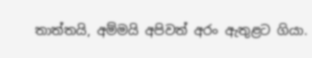තාත්තයි, අම්මයි අපිවත් අරං ඇතුළට ගියා.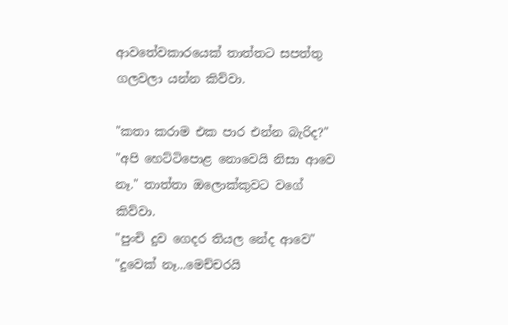ආවතේවකාරයෙක් තාත්තට සපත්තු ගලවලා යන්න කිව්වා.

"කතා කරාම එක පාර එන්න බැරිද?"
"අපි හෙට්ටිපොළ නොවෙයි නිසා ආවෙ නෑ." තාත්තා ඔලොක්කුවට වගේ කිව්වා.
"පුංචි දුව ගෙදර තියල නේද ආවෙ"
"දුවෙක් නෑ...මෙච්චරයි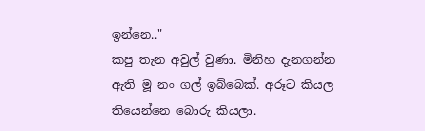ඉන්නෙ.."
කපු තැන අවුල් වුණා. මිනිහ දැනගන්න ඇති මූ නං ගල් ඉබ්බෙක්. අරූට කියල තියෙන්නෙ බොරු කියලා.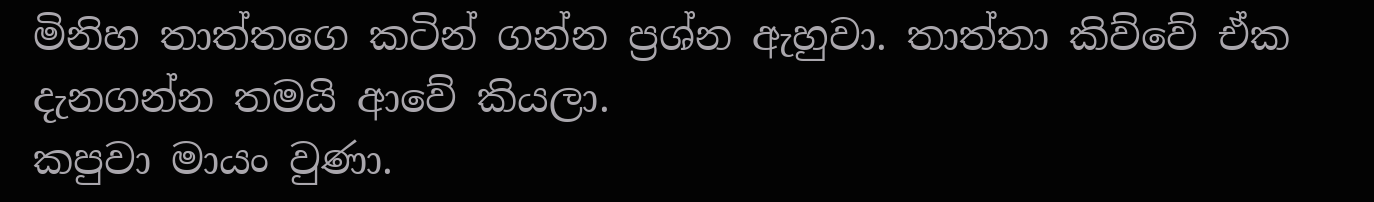මිනිහ තාත්තගෙ කටින් ගන්න ප්‍රශ්න ඇහුවා. තාත්තා කිව්වේ ඒක දැනගන්න තමයි ආවේ කියලා.
කපුවා මායං වුණා.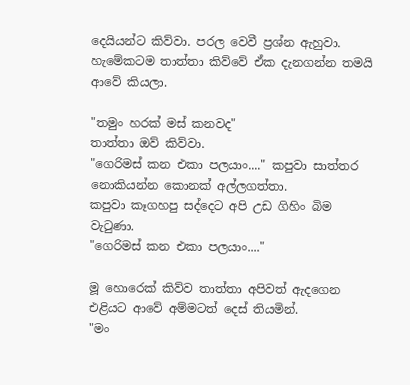දෙයියන්ට කිව්වා. පරල වෙවී ප්‍රශ්න ඇහුවා.
හැමේකටම තාත්තා කිව්වේ ඒක දැනගන්න තමයි ආවේ කියලා.

"තමුං හරක් මස් කනවද"
තාත්තා ඔව් කිව්වා.
"ගෙරිමස් කන එකා පලයාං...." කපුවා සාත්තර නොකියන්න කොනක් අල්ලගත්තා.
කපුවා කෑගහපු සද්දෙට අපි උඩ ගිහිං බිම වැටුණා.
"ගෙරිමස් කන එකා පලයාං...."

මූ හොරෙක් කිව්ව තාත්තා අපිවත් ඇදගෙන එළියට ආවේ අම්මටත් දෙස් තියමින්.
"මං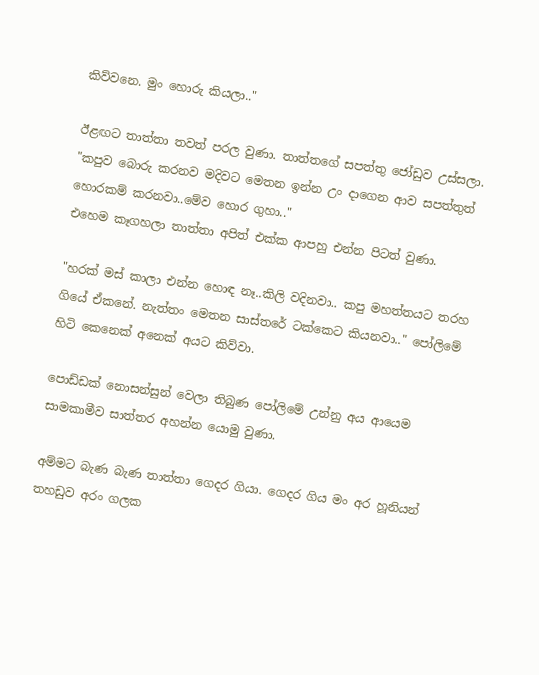කිව්වනෙ. මුං හොරු කියලා.."

ඊළඟට තාත්තා තවත් පරල වුණා. තාත්තගේ සපත්තු ජෝඩුව උස්සලා.
"කපුව බොරු කරනව මදිවට මෙතන ඉන්න උං දාගෙන ආව සපත්තුත් හොරකම් කරනවා..මේව හොර ගුහා.."
එහෙම කෑගහලා තාත්තා අපිත් එක්ක ආපහු එන්න පිටත් වුණා.

"හරක් මස් කාලා එන්න හොඳ නෑ..කිලි වදිනවා.. කපු මහත්තයට තරහ ගියේ ඒකනේ. නැත්තං මෙතන සාස්තරේ ටක්කෙට කියනවා.." පෝලිමේ හිටි කෙනෙක් අනෙක් අයට කිව්වා.

පොඩ්ඩක් නොසන්සුන් වෙලා තිබුණ පෝලිමේ උන්නු අය ආයෙම සාමකාමීව සාත්තර අහන්න යොමු වුණා.

අම්මට බැණ බැණ තාත්තා ගෙදර ගියා. ගෙදර ගිය මං අර හූනියන් තහඩුව අරං ගලක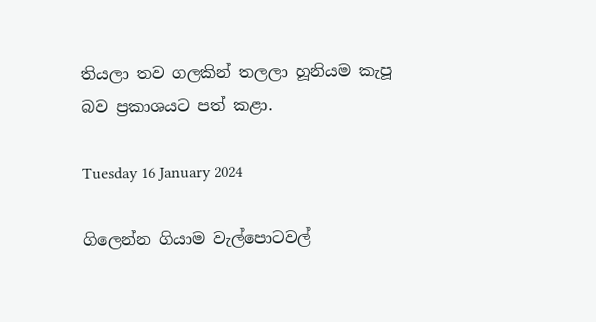තියලා තව ගලකින් තලලා හූනියම කැපූ බව ප්‍රකාශයට පත් කළා.

Tuesday 16 January 2024

ගිලෙන්න ගියාම වැල්පොටවල්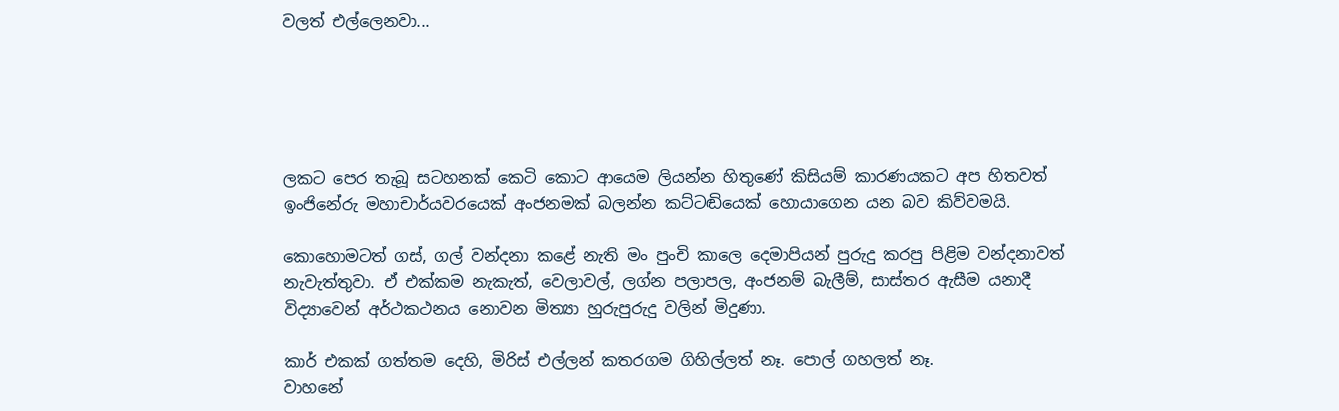වලත් එල්ලෙනවා...





ලකට පෙර තැබූ සටහනක් කෙටි කොට ආයෙම ලියන්න හිතුණේ කිසියම් කාරණයකට අප හිතවත් ඉංජිනේරු මහාචාර්යවරයෙක් අංජනමක් බලන්න කට්ටඬියෙක් හොයාගෙන යන බව කිව්වමයි.

කොහොමටත් ගස්, ගල් වන්දනා කළේ නැති මං පුංචි කාලෙ දෙමාපියන් පුරුදු කරපු පිළිම වන්දනාවත් නැවැත්තුවා. ඒ එක්කම නැකැත්, වෙලාවල්, ලග්න පලාපල, අංජනම් බැලීම්, සාස්තර ඇසීම යනාදී විද්‍යාවෙන් අර්ථකථනය නොවන මිත්‍යා හුරුපුරුදු වලින් මිදුණා.

කාර් එකක් ගත්තම දෙහි, මිරිස් එල්ලන් කතරගම ගිහිල්ලත් නෑ. පොල් ගහලත් නෑ.
වාහනේ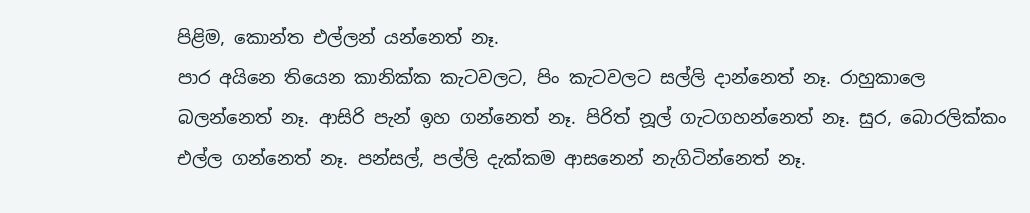පිළිම, කොන්ත එල්ලන් යන්නෙත් නෑ.
පාර අයිනෙ තියෙන කානික්ක කැටවලට, පිං කැටවලට සල්ලි දාන්නෙත් නෑ. රාහුකාලෙ බලන්නෙත් නෑ. ආසිරි පැන් ඉහ ගන්නෙත් නෑ. පිරිත් නූල් ගැටගහන්නෙත් නෑ. සුර, බොරලික්කං එල්ල ගන්නෙත් නෑ. පන්සල්, පල්ලි දැක්කම ආසනෙන් නැගිටින්නෙත් නෑ.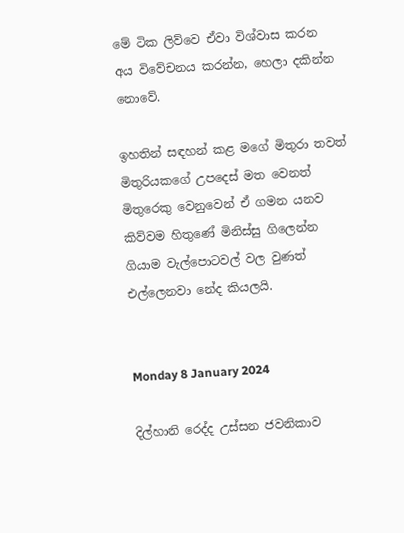මේ ටික ලිව්වෙ ඒවා විශ්වාස කරන අය විවේචනය කරන්න, හෙලා දකින්න නොවේ.

ඉහතින් සඳහන් කළ මගේ මිතුරා තවත් මිතුරියකගේ උපදෙස් මත වෙනත් මිතුරෙකු වෙනුවෙන් ඒ ගමන යනව කිව්වම හිතුණේ මිනිස්සු ගිලෙන්න ගියාම වැල්පොටවල් වල වුණත් එල්ලෙනවා නේද කියලයි.


Monday 8 January 2024

දිල්හානි රෙද්ද උස්සන ජවනිකාව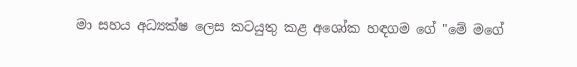මා සහය අධ්‍යක්ෂ ලෙස කටයුතු කළ අශෝක හඳගම ගේ "මේ මගේ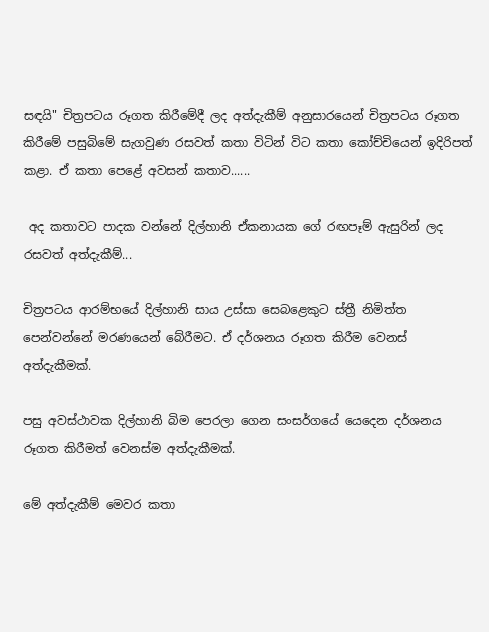සඳයි" චිත්‍රපටය රූගත කිරීමේදී ලද අත්දැකීම් අනුසාරයෙන් චිත්‍රපටය රූගත කිරීමේ පසුබිමේ සැගවුණ රසවත් කතා විටින් විට කතා කෝච්චියෙන් ඉදිරිපත් කළා. ඒ කතා පෙළේ අවසන් කතාව......

 අද කතාවට පාදක වන්නේ දිල්හානි ඒකනායක ගේ රඟපෑම් ඇසුරින් ලද රසවත් අත්දැකීම්...

චිත්‍රපටය ආරම්භයේ දිල්හානි සාය උස්සා සෙබළෙකුට ස්ත්‍රී නිමිත්ත පෙන්වන්නේ මරණයෙන් බේරීමට. ඒ දර්ශනය රූගත කිරීම වෙනස් අත්දැකීමක්.

පසු අවස්ථාවක දිල්හානි බිම පෙරලා ගෙන සංසර්ගයේ යෙදෙන දර්ශනය රූගත කිරීමත් වෙනස්ම අත්දැකීමක්.

මේ අත්දැකීම් මෙවර කතා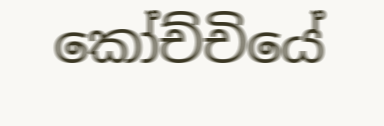කෝච්චියේ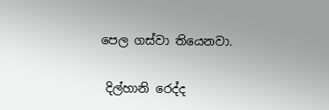පෙල ගස්වා තියෙනවා.

 දිල්හානි රෙද්ද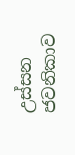උස්සන ජවනිකාව